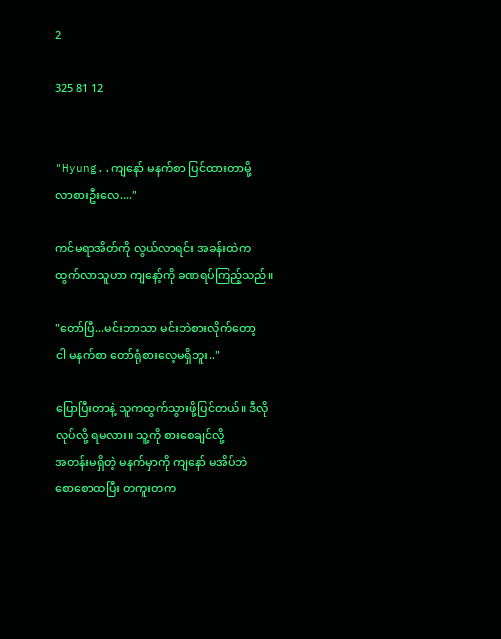2

325 81 12


"Hyung..ကျနော် မနက်စာ ပြင်ထားတာမို့
လာစားဦးလေ...."

ကင်မရာအိတ်ကို လွယ်လာရင်း အခန်းထဲက
ထွက်လာသူဟာ ကျနော့်ကို ခဏရပ်ကြည့်သည်။

"တော်ပြီ...မင်းဘာသာ မင်းဘဲစားလိုက်တော့
ငါ မနက်စာ တော်ရုံစားလေ့မရှိဘူး.."

ပြောပြီးတာနဲ့ သူကထွက်သွားဖို့ပြင်တယ်။ ဒီလို
လုပ်လို့ ရမလား။ သူ့ကို စားစေချင်လို့
အတန်းမရှိတဲ့ မနက်မှာကို ကျနော် မအိပ်ဘဲ
စောစောထပြီး တကူးတက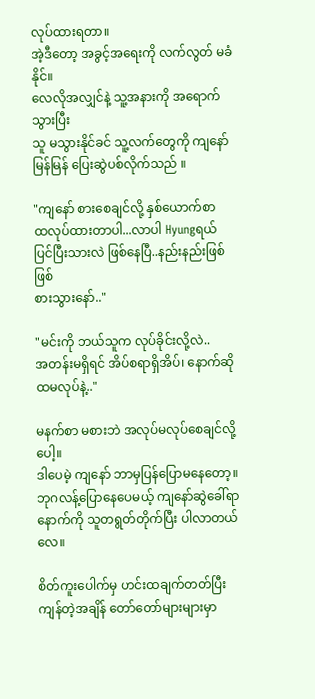လုပ်ထားရတာ။
အဲ့ဒီတော့ အခွင့်အရေးကို လက်လွတ် မခံနိုင်။
လေလိုအလျှင်နဲ့ သူ့အနားကို အရောက်သွားပြီး
သူ မသွားနိုင်ခင် သူ့လက်တွေကို ကျနော် မြန်မြန် ပြေးဆွဲပစ်လိုက်သည် ။

"ကျနော် စားစေချင်လို့ နှစ်ယောက်စာ
ထလုပ်ထားတာပါ...လာပါ Hyungရယ်
ပြင်ပြီးသားလဲ ဖြစ်နေပြီ..နည်းနည်းဖြစ်ဖြစ်
စားသွားနော်.."

"မင်းကို ဘယ်သူက လုပ်ခိုင်းလို့လဲ..
အတန်းမရှိရင် အိပ်စရာရှိအိပ်၊ နောက်ဆို
ထမလုပ်နဲ့.."

မနက်စာ မစားဘဲ အလုပ်မလုပ်စေချင်လို့ပေါ့။
ဒါပေမဲ့ ကျနော် ဘာမှပြန်ပြောမနေတော့။
ဘုဂလန့်ပြောနေပေမယ့် ကျနော်ဆွဲခေါ်ရာ
နောက်ကို သူတရွတ်တိုက်ပြီး ပါလာတယ်လေ။

စိတ်ကူးပေါက်မှ ဟင်းထချက်တတ်ပြီး
ကျန်တဲ့အချိန် တော်တော်များများမှာ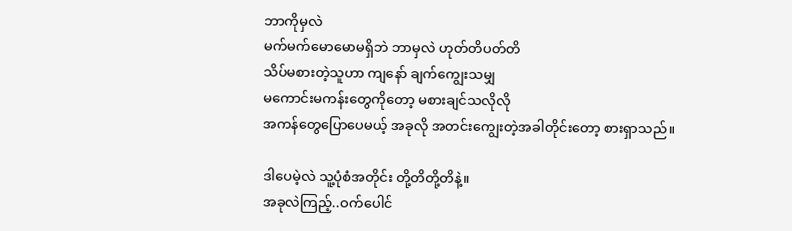ဘာကိုမှလဲ
မက်မက်မောမောမရှိဘဲ ဘာမှလဲ ဟုတ်တိပတ်တိ
သိပ်မစားတဲ့သူဟာ ကျနော် ချက်ကျွေးသမျှ
မကောင်းမကန်းတွေကိုတော့ မစားချင်သလိုလို
အကန်တွေပြောပေမယ့် အခုလို အတင်းကျွေးတဲ့အခါတိုင်းတော့ စားရှာသည်။

ဒါပေမဲ့လဲ သူ့ပုံစံအတိုင်း တို့တိတို့တိနဲ့။
အခုလဲကြည့်..ဝက်ပေါင်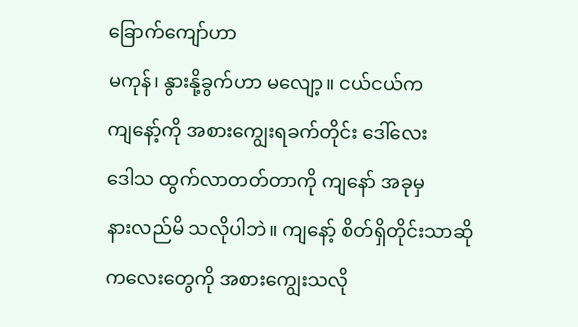ခြောက်ကျော်ဟာ
မကုန်၊ နွားနို့ခွက်ဟာ မလျော့။ ငယ်ငယ်က
ကျနော့်ကို အစားကျွေးရခက်တိုင်း ဒေါ်လေး
ဒေါသ ထွက်လာတတ်တာကို ကျနော် အခုမှ
နားလည်မိ သလိုပါဘဲ။ ကျနော့် စိတ်ရှိတိုင်းသာဆို
ကလေးတွေကို အစားကျွေးသလို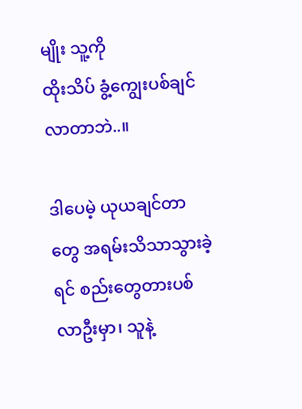မျိုး သူ့ကို
ထိုးသိပ် ခွံ့ကျွေးပစ်ချင်လာတာဘဲ..။

ဒါပေမဲ့ ယုယချင်တာတွေ အရမ်းသိသာသွားခဲ့ရင် စည်းတွေတားပစ်လာဦးမှာ၊ သူနဲ့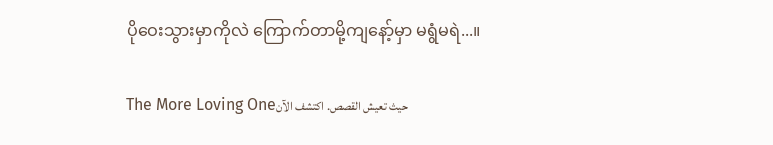ပိုဝေးသွားမှာကိုလဲ ကြောက်တာမို့ကျနော့်မှာ မရွံမရဲ...။

The More Loving Oneحيث تعيش القصص. اكتشف الآن